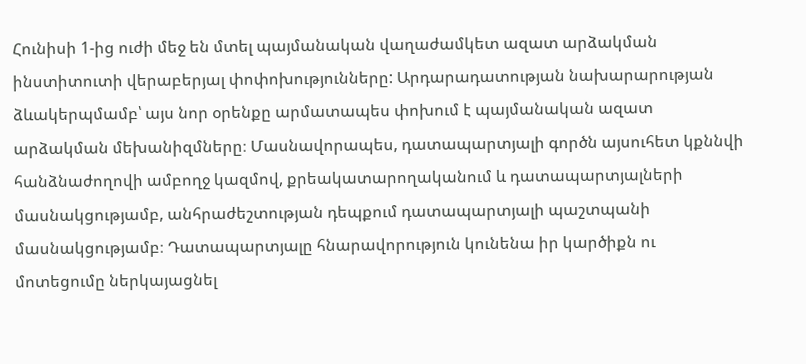Հունիսի 1-ից ուժի մեջ են մտել պայմանական վաղաժամկետ ազատ արձակման ինստիտուտի վերաբերյալ փոփոխությունները: Արդարադատության նախարարության ձևակերպմամբ՝ այս նոր օրենքը արմատապես փոխում է պայմանական ազատ արձակման մեխանիզմները։ Մասնավորապես, դատապարտյալի գործն այսուհետ կքննվի հանձնաժողովի ամբողջ կազմով, քրեակատարողականում և դատապարտյալների մասնակցությամբ, անհրաժեշտության դեպքում դատապարտյալի պաշտպանի մասնակցությամբ։ Դատապարտյալը հնարավորություն կունենա իր կարծիքն ու մոտեցումը ներկայացնել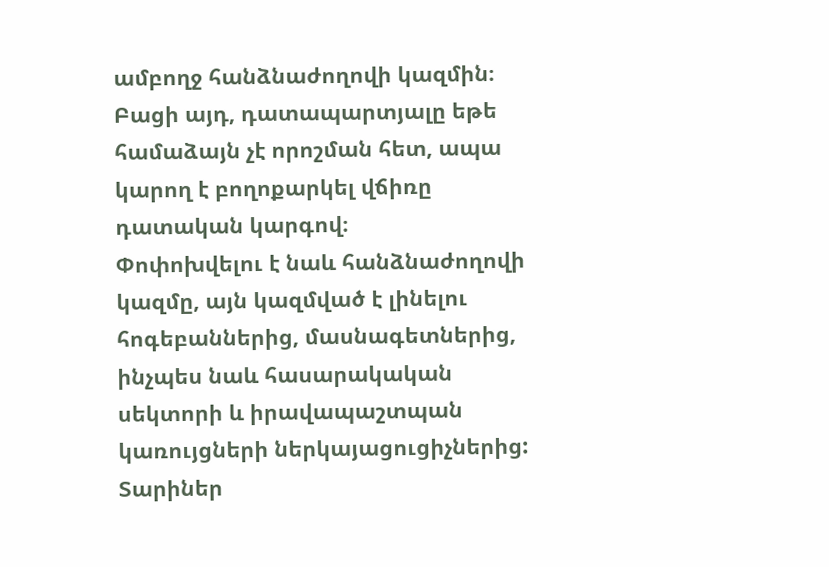ամբողջ հանձնաժողովի կազմին։ Բացի այդ, դատապարտյալը եթե համաձայն չէ որոշման հետ, ապա կարող է բողոքարկել վճիռը դատական կարգով։
Փոփոխվելու է նաև հանձնաժողովի կազմը, այն կազմված է լինելու հոգեբաններից, մասնագետներից, ինչպես նաև հասարակական սեկտորի և իրավապաշտպան կառույցների ներկայացուցիչներից:
Տարիներ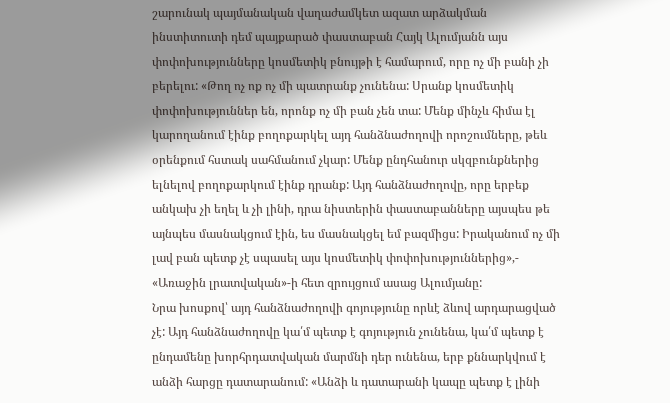շարունակ պայմանական վաղաժամկետ ազատ արձակման ինստիտուտի դեմ պայքարած փաստաբան Հայկ Ալումյանն այս փոփոխությունները կոսմետիկ բնույթի է համարում, որը ոչ մի բանի չի բերելու: «Թող ոչ ոք ոչ մի պատրանք չունենա: Սրանք կոսմետիկ փոփոխություններ են, որոնք ոչ մի բան չեն տա: Մենք մինչև հիմա էլ կարողանում էինք բողոքարկել այդ հանձնաժողովի որոշումները, թեև օրենքում հստակ սահմանում չկար: Մենք ընդհանուր սկզբունքներից ելնելով բողոքարկում էինք դրանք: Այդ հանձնաժողովը, որը երբեք անկախ չի եղել և չի լինի, դրա նիստերին փաստաբանները այսպես թե այնպես մասնակցում էին, ես մասնակցել եմ բազմիցս: Իրականում ոչ մի լավ բան պետք չէ սպասել այս կոսմետիկ փոփոխություններից»,- «Առաջին լրատվական»-ի հետ զրույցում ասաց Ալումյանը:
Նրա խոսքով՝ այդ հանձնաժողովի գոյությունը որևէ ձևով արդարացված չէ: Այդ հանձնաժողովը կա՛մ պետք է գոյություն չունենա, կա՛մ պետք է ընդամենը խորհրդատվական մարմնի դեր ունենա, երբ քննարկվում է անձի հարցը դատարանում: «Անձի և դատարանի կապը պետք է լինի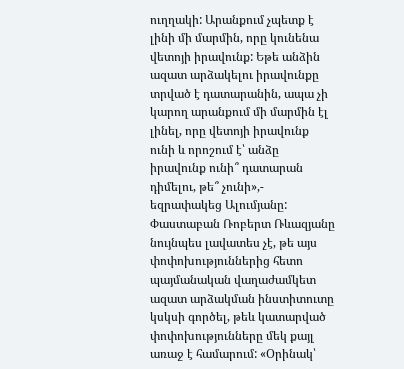ուղղակի: Արանքում չպետք է լինի մի մարմին, որը կունենա վետոյի իրավունք: Եթե անձին ազատ արձակելու իրավունքը տրված է դատարանին, ապա չի կարող արանքում մի մարմին էլ լինել, որը վետոյի իրավունք ունի և որոշում է՝ անձը իրավունք ունի՞ դատարան դիմելու, թե՞ չունի»,- եզրափակեց Ալումյանը:
Փաստաբան Ռոբերտ Ռևազյանը նույնպես լավատես չէ, թե այս փոփոխություններից հետո պայմանական վաղաժամկետ ազատ արձակման ինստիտուտը կսկսի գործել, թեև կատարված փոփոխությունները մեկ քայլ առաջ է համարում: «Օրինակ՝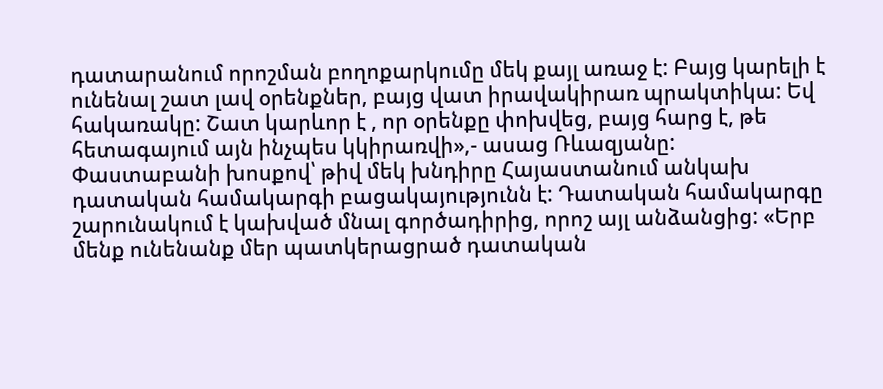դատարանում որոշման բողոքարկումը մեկ քայլ առաջ է: Բայց կարելի է ունենալ շատ լավ օրենքներ, բայց վատ իրավակիրառ պրակտիկա: Եվ հակառակը: Շատ կարևոր է , որ օրենքը փոխվեց, բայց հարց է, թե հետագայում այն ինչպես կկիրառվի»,- ասաց Ռևազյանը:
Փաստաբանի խոսքով՝ թիվ մեկ խնդիրը Հայաստանում անկախ դատական համակարգի բացակայությունն է: Դատական համակարգը շարունակում է կախված մնալ գործադիրից, որոշ այլ անձանցից: «Երբ մենք ունենանք մեր պատկերացրած դատական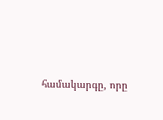համակարգը, որը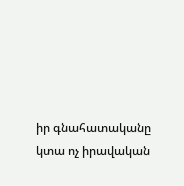իր գնահատականը կտա ոչ իրավական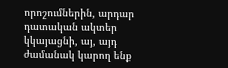որոշումներին, արդար դատական ակտեր կկայացնի, այ, այդ ժամանակ կարող ենք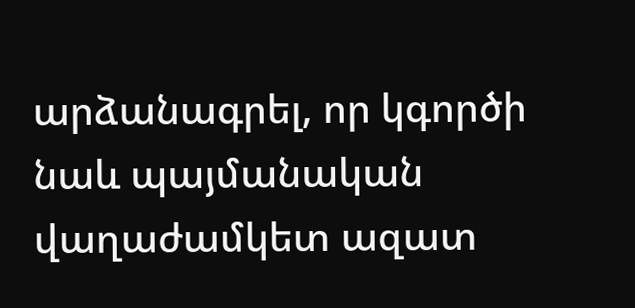արձանագրել, որ կգործի նաև պայմանական վաղաժամկետ ազատ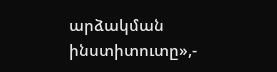արձակման ինստիտուտը»,-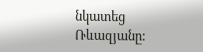նկատեց Ռևազյանը: